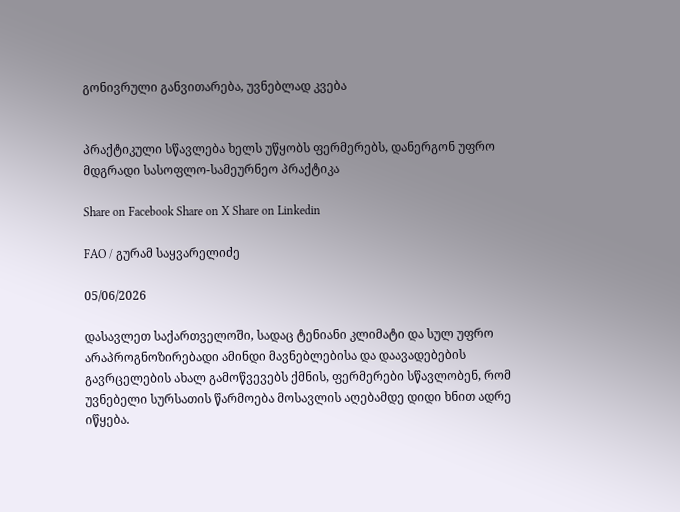გონივრული განვითარება, უვნებლად კვება


პრაქტიკული სწავლება ხელს უწყობს ფერმერებს, დანერგონ უფრო მდგრადი სასოფლო-სამეურნეო პრაქტიკა

Share on Facebook Share on X Share on Linkedin

FAO / გურამ საყვარელიძე

05/06/2026

დასავლეთ საქართველოში, სადაც ტენიანი კლიმატი და სულ უფრო არაპროგნოზირებადი ამინდი მავნებლებისა და დაავადებების გავრცელების ახალ გამოწვევებს ქმნის, ფერმერები სწავლობენ, რომ უვნებელი სურსათის წარმოება მოსავლის აღებამდე დიდი ხნით ადრე იწყება.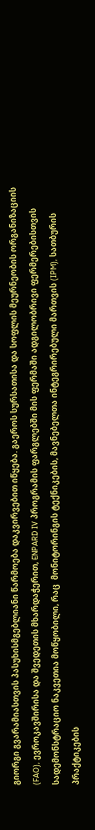გიორგი გვარამიასთვის პასუხისმგებლიანი წარმოება დაკვირვებით იწყება. გაეროს სურსათისა და სოფლის მეურნეობის ორგანიზაციის (FAO), ევროკავშირისა და შვედეთის მხარდაჭერით, ENPARD IV პროგრამის ფარგლებში მის ფერმაში ადგილობრივი ფერმერებისთვის სადემონსტრაციო ნაკვეთია მოწყობილი, რაც  მონიტორინგის ტექნიკების, მავნებელთა ინტეგრირებული მართვის (IPM), სათბურის პრაქტიკების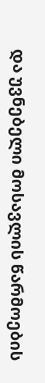და უვნებელი მოსავლის წარმოების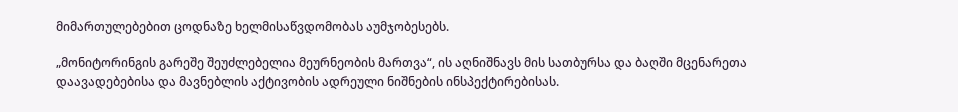მიმართულებებით ცოდნაზე ხელმისაწვდომობას აუმჯობესებს.

„მონიტორინგის გარეშე შეუძლებელია მეურნეობის მართვა“, ის აღნიშნავს მის სათბურსა და ბაღში მცენარეთა დაავადებებისა და მავნებლის აქტივობის ადრეული ნიშნების ინსპექტირებისას.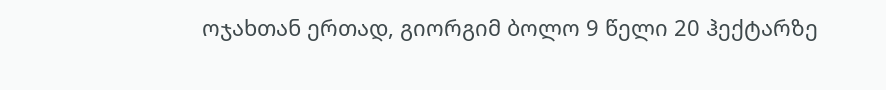ოჯახთან ერთად, გიორგიმ ბოლო 9 წელი 20 ჰექტარზე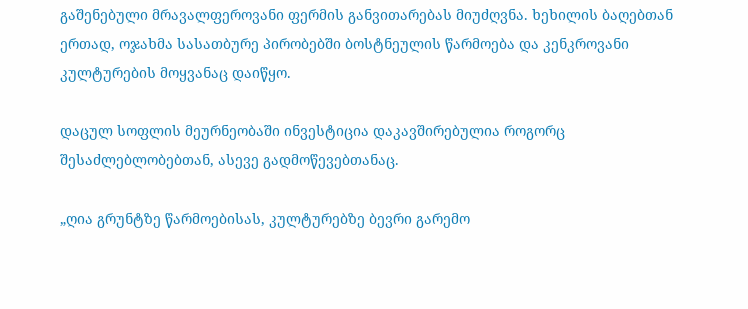გაშენებული მრავალფეროვანი ფერმის განვითარებას მიუძღვნა. ხეხილის ბაღებთან ერთად, ოჯახმა სასათბურე პირობებში ბოსტნეულის წარმოება და კენკროვანი კულტურების მოყვანაც დაიწყო.

დაცულ სოფლის მეურნეობაში ინვესტიცია დაკავშირებულია როგორც შესაძლებლობებთან, ასევე გადმოწევებთანაც.

„ღია გრუნტზე წარმოებისას, კულტურებზე ბევრი გარემო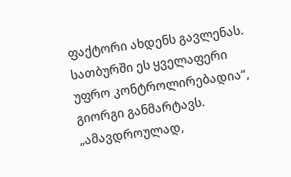ფაქტორი ახდენს გავლენას. სათბურში ეს ყველაფერი უფრო კონტროლირებადია“, გიორგი განმარტავს. „ამავდროულად,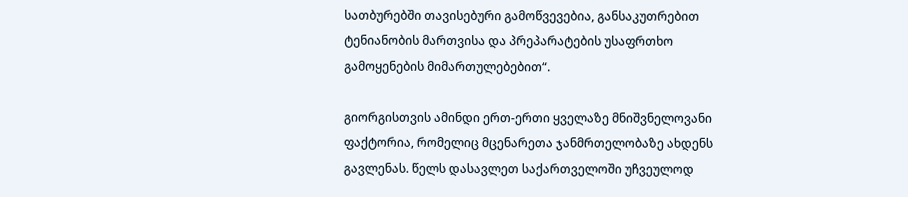სათბურებში თავისებური გამოწვევებია, განსაკუთრებით ტენიანობის მართვისა და პრეპარატების უსაფრთხო გამოყენების მიმართულებებით“.

გიორგისთვის ამინდი ერთ-ერთი ყველაზე მნიშვნელოვანი ფაქტორია, რომელიც მცენარეთა ჯანმრთელობაზე ახდენს გავლენას. წელს დასავლეთ საქართველოში უჩვეულოდ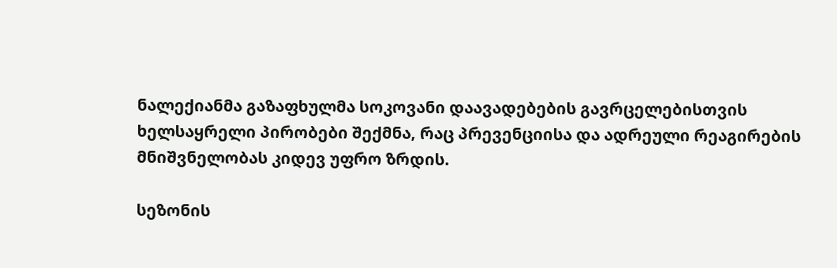ნალექიანმა გაზაფხულმა სოკოვანი დაავადებების გავრცელებისთვის ხელსაყრელი პირობები შექმნა, რაც პრევენციისა და ადრეული რეაგირების მნიშვნელობას კიდევ უფრო ზრდის.

სეზონის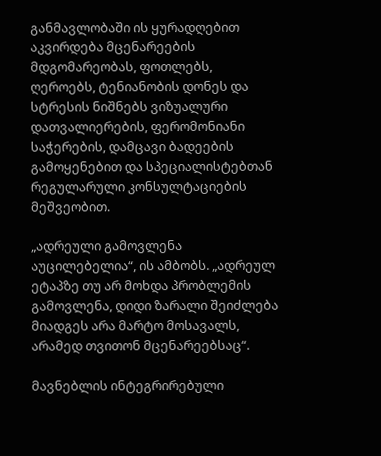განმავლობაში ის ყურადღებით აკვირდება მცენარეების მდგომარეობას, ფოთლებს, ღეროებს, ტენიანობის დონეს და სტრესის ნიშნებს ვიზუალური დათვალიერების, ფერომონიანი საჭერების, დამცავი ბადეების გამოყენებით და სპეციალისტებთან რეგულარული კონსულტაციების მეშვეობით.

„ადრეული გამოვლენა აუცილებელია“, ის ამბობს. „ადრეულ ეტაპზე თუ არ მოხდა პრობლემის გამოვლენა, დიდი ზარალი შეიძლება მიადგეს არა მარტო მოსავალს, არამედ თვითონ მცენარეებსაც“.

მავნებლის ინტეგრირებული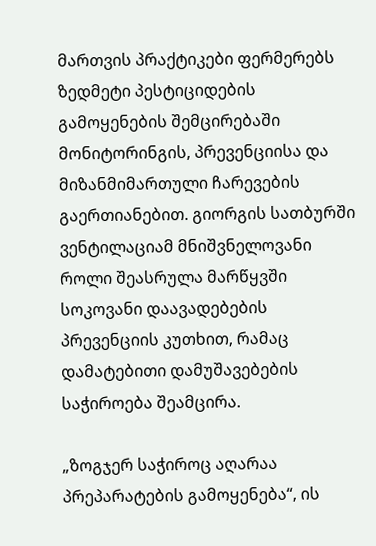მართვის პრაქტიკები ფერმერებს  ზედმეტი პესტიციდების გამოყენების შემცირებაში მონიტორინგის, პრევენციისა და მიზანმიმართული ჩარევების გაერთიანებით. გიორგის სათბურში ვენტილაციამ მნიშვნელოვანი როლი შეასრულა მარწყვში სოკოვანი დაავადებების პრევენციის კუთხით, რამაც დამატებითი დამუშავებების საჭიროება შეამცირა.

„ზოგჯერ საჭიროც აღარაა პრეპარატების გამოყენება“, ის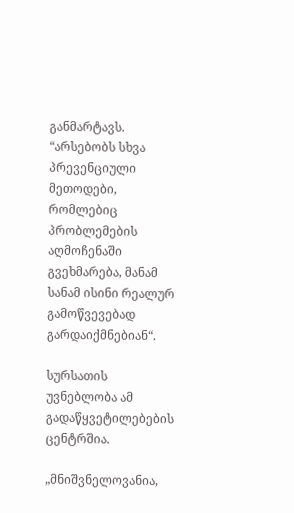განმარტავს. “არსებობს სხვა პრევენციული მეთოდები, რომლებიც პრობლემების აღმოჩენაში გვეხმარება, მანამ სანამ ისინი რეალურ გამოწვევებად გარდაიქმნებიან“.

სურსათის უვნებლობა ამ გადაწყვეტილებების ცენტრშია.

„მნიშვნელოვანია,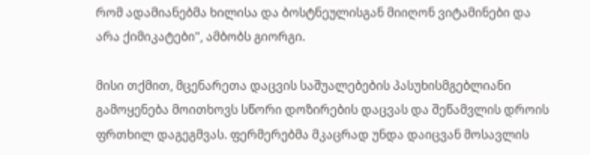რომ ადამიანებმა ხილისა და ბოსტნეულისგან მიიღონ ვიტამინები და არა ქიმიკატები", ამბობს გიორგი.

მისი თქმით, მცენარეთა დაცვის საშუალებების პასუხისმგებლიანი გამოყენება მოითხოვს სწორი დოზირების დაცვას და შეწამვლის დროის ფრთხილ დაგეგმვას. ფერმერებმა მკაცრად უნდა დაიცვან მოსავლის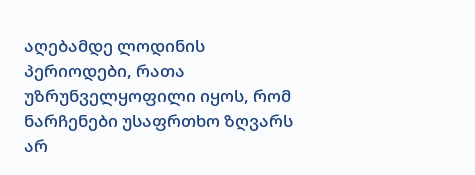აღებამდე ლოდინის პერიოდები, რათა უზრუნველყოფილი იყოს, რომ ნარჩენები უსაფრთხო ზღვარს არ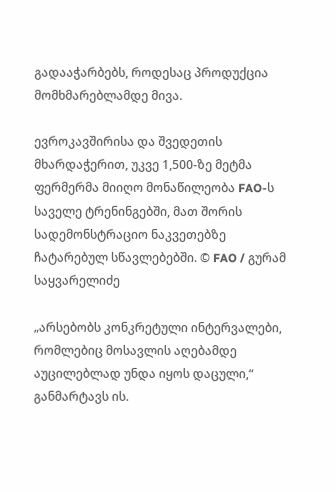გადააჭარბებს, როდესაც პროდუქცია მომხმარებლამდე მივა.

ევროკავშირისა და შვედეთის მხარდაჭერით, უკვე 1,500-ზე მეტმა ფერმერმა მიიღო მონაწილეობა FAO-ს საველე ტრენინგებში, მათ შორის სადემონსტრაციო ნაკვეთებზე ჩატარებულ სწავლებებში. © FAO / გურამ საყვარელიძე

„არსებობს კონკრეტული ინტერვალები, რომლებიც მოსავლის აღებამდე აუცილებლად უნდა იყოს დაცული,“ განმარტავს ის.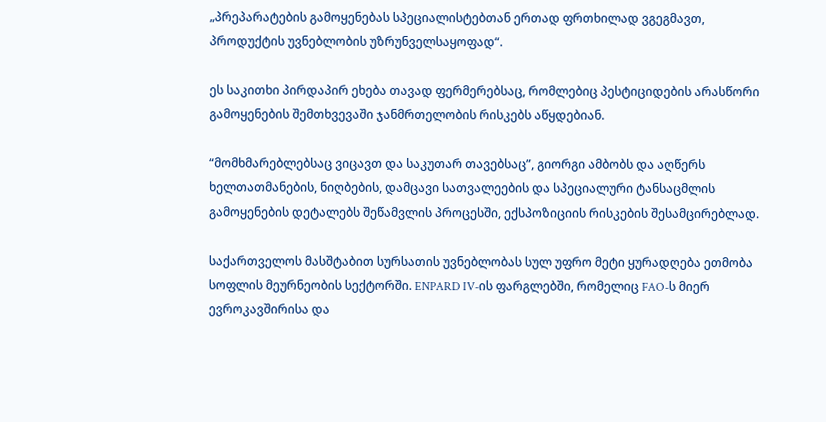„პრეპარატების გამოყენებას სპეციალისტებთან ერთად ფრთხილად ვგეგმავთ, პროდუქტის უვნებლობის უზრუნველსაყოფად“.

ეს საკითხი პირდაპირ ეხება თავად ფერმერებსაც, რომლებიც პესტიციდების არასწორი გამოყენების შემთხვევაში ჯანმრთელობის რისკებს აწყდებიან.

“მომხმარებლებსაც ვიცავთ და საკუთარ თავებსაც”, გიორგი ამბობს და აღწერს ხელთათმანების, ნიღბების, დამცავი სათვალეების და სპეციალური ტანსაცმლის გამოყენების დეტალებს შეწამვლის პროცესში, ექსპოზიციის რისკების შესამცირებლად.

საქართველოს მასშტაბით სურსათის უვნებლობას სულ უფრო მეტი ყურადღება ეთმობა სოფლის მეურნეობის სექტორში. ENPARD IV-ის ფარგლებში, რომელიც FAO-ს მიერ ევროკავშირისა და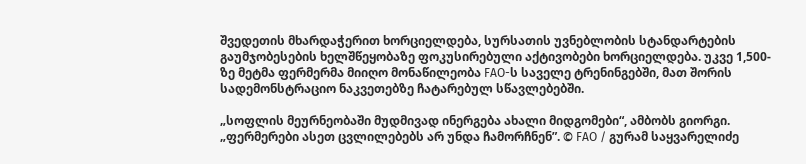შვედეთის მხარდაჭერით ხორციელდება, სურსათის უვნებლობის სტანდარტების გაუმჯობესების ხელშწეყობაზე ფოკუსირებული აქტივობები ხორციელდება. უკვე 1,500-ზე მეტმა ფერმერმა მიიღო მონაწილეობა FAO-ს საველე ტრენინგებში, მათ შორის სადემონსტრაციო ნაკვეთებზე ჩატარებულ სწავლებებში.

„სოფლის მეურნეობაში მუდმივად ინერგება ახალი მიდგომები“, ამბობს გიორგი. „ფერმერები ასეთ ცვლილებებს არ უნდა ჩამორჩნენ”. © FAO / გურამ საყვარელიძე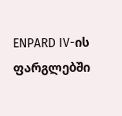ENPARD IV-ის ფარგლებში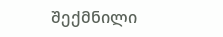შექმნილი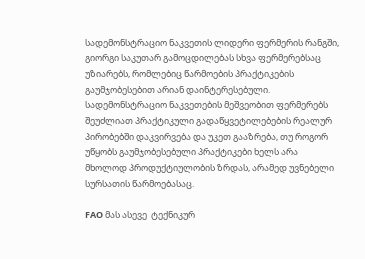სადემონსტრაციო ნაკვეთის ლიდერი ფერმერის რანგში, გიორგი საკუთარ გამოცდილებას სხვა ფერმერებსაც უზიარებს, რომლებიც წარმოების პრაქტიკების გაუმჯობესებით არიან დაინტერესებული. სადემონსტრაციო ნაკვეთების მეშვეობით ფერმერებს შეუძლიათ პრაქტიკული გადაწყვეტილებების რეალურ პირობებში დაკვირვება და უკეთ გააზრება, თუ როგორ უწყობს გაუმჯობესებული პრაქტიკები ხელს არა მხოლოდ პროდუქტიულობის ზრდას, არამედ უვნებელი სურსათის წარმოებასაც.

FAO მას ასევე  ტექნიკურ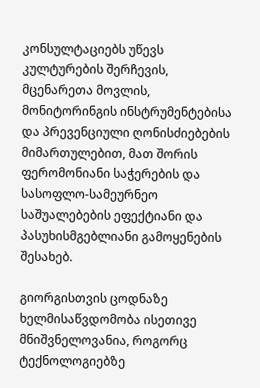კონსულტაციებს უწევს კულტურების შერჩევის, მცენარეთა მოვლის, მონიტორინგის ინსტრუმენტებისა და პრევენციული ღონისძიებების მიმართულებით, მათ შორის ფერომონიანი საჭერების და სასოფლო-სამეურნეო საშუალებების ეფექტიანი და პასუხისმგებლიანი გამოყენების შესახებ.

გიორგისთვის ცოდნაზე ხელმისაწვდომობა ისეთივე მნიშვნელოვანია, როგორც ტექნოლოგიებზე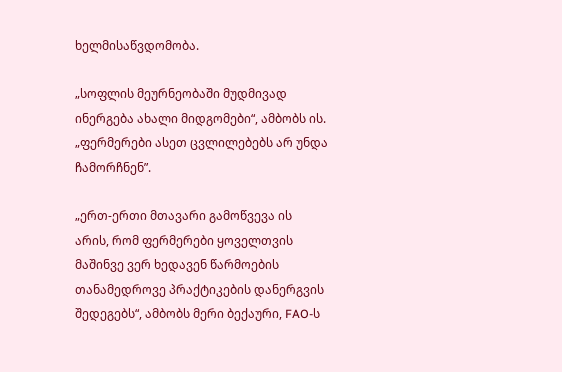ხელმისაწვდომობა.

„სოფლის მეურნეობაში მუდმივად ინერგება ახალი მიდგომები“, ამბობს ის. „ფერმერები ასეთ ცვლილებებს არ უნდა ჩამორჩნენ”.

„ერთ-ერთი მთავარი გამოწვევა ის არის, რომ ფერმერები ყოველთვის მაშინვე ვერ ხედავენ წარმოების თანამედროვე პრაქტიკების დანერგვის შედეგებს“, ამბობს მერი ბექაური, FAO-ს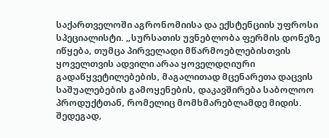საქართველოში აგრონომიისა და ექსტენციის უფროსი სპეციალისტი. „სურსათის უვნებლობა ფერმის დონეზე იწყება, თუმცა პირველადი მწარმოებლებისთვის ყოველთვის ადვილი არაა ყოველდღიური გადაწყვეტილებების, მაგალითად მცენარეთა დაცვის საშუალებების გამოყენების, დაკავშირება საბოლოო პროდუქტთან, რომელიც მომხმარებლამდე მიდის. შედეგად,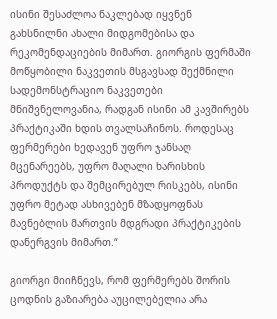ისინი შესაძლოა ნაკლებად იყვნენ გახსნილნი ახალი მიდგომებისა და რეკომენდაციების მიმართ. გიორგის ფერმაში მოწყობილი ნაკვეთის მსგავსად შექმნილი სადემონსტრაციო ნაკვეთები მნიშვნელოვანია, რადგან ისინი ამ კავშირებს პრაქტიკაში ხდის თვალსაჩინოს. როდესაც ფერმერები ხედავენ უფრო ჯანსაღ მცენარეებს, უფრო მაღალი ხარისხის პროდუქტს და შემცირებულ რისკებს, ისინი უფრო მეტად ასხივებენ მზადყოფნას მავნებლის მართვის მდგრადი პრაქტიკების დანერგვის მიმართ.“

გიორგი მიიჩნევს, რომ ფერმერებს შორის ცოდნის გაზიარება აუცილებელია არა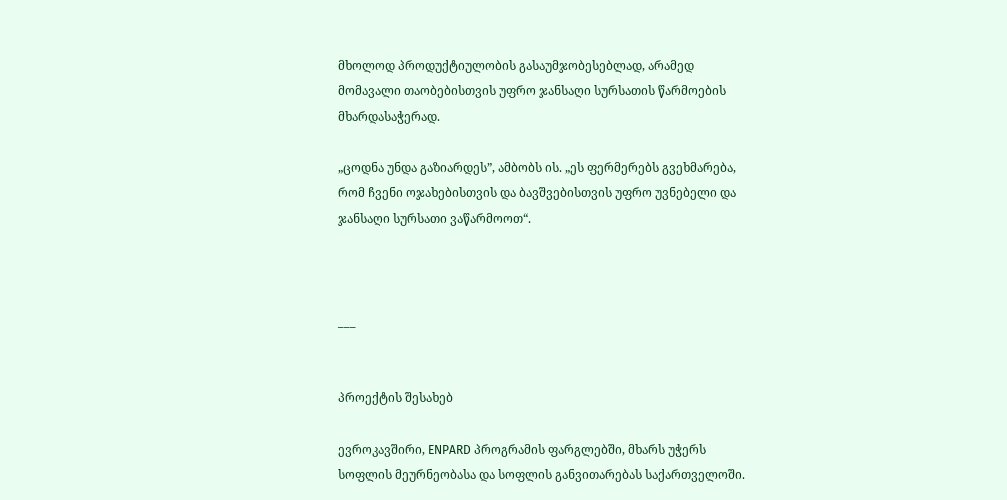მხოლოდ პროდუქტიულობის გასაუმჯობესებლად, არამედ მომავალი თაობებისთვის უფრო ჯანსაღი სურსათის წარმოების მხარდასაჭერად.

„ცოდნა უნდა გაზიარდეს”, ამბობს ის. „ეს ფერმერებს გვეხმარება, რომ ჩვენი ოჯახებისთვის და ბავშვებისთვის უფრო უვნებელი და ჯანსაღი სურსათი ვაწარმოოთ“.



___


პროექტის შესახებ

ევროკავშირი, ENPARD პროგრამის ფარგლებში, მხარს უჭერს სოფლის მეურნეობასა და სოფლის განვითარებას საქართველოში.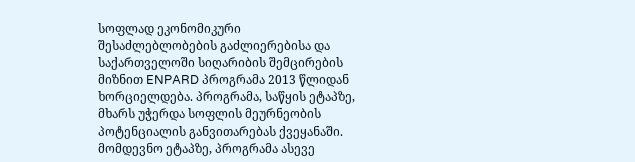სოფლად ეკონომიკური შესაძლებლობების გაძლიერებისა და საქართველოში სიღარიბის შემცირების მიზნით ENPARD პროგრამა 2013 წლიდან ხორციელდება. პროგრამა, საწყის ეტაპზე, მხარს უჭერდა სოფლის მეურნეობის პოტენციალის განვითარებას ქვეყანაში. მომდევნო ეტაპზე, პროგრამა ასევე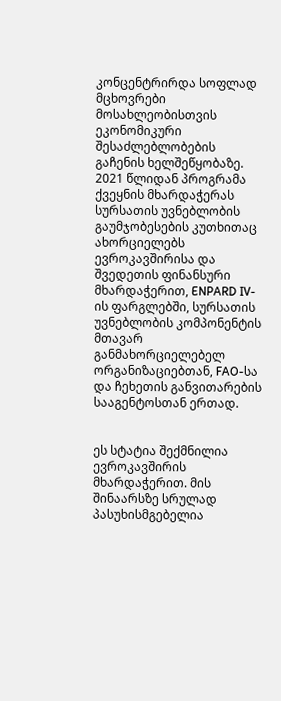კონცენტრირდა სოფლად მცხოვრები მოსახლეობისთვის ეკონომიკური შესაძლებლობების გაჩენის ხელშეწყობაზე. 2021 წლიდან პროგრამა ქვეყნის მხარდაჭერას სურსათის უვნებლობის გაუმჯობესების კუთხითაც ახორციელებს ევროკავშირისა და შვედეთის ფინანსური მხარდაჭერით, ENPARD IV-ის ფარგლებში, სურსათის უვნებლობის კომპონენტის მთავარ განმახორციელებელ ორგანიზაციებთან, FAO-სა და ჩეხეთის განვითარების სააგენტოსთან ერთად.


ეს სტატია შექმნილია ევროკავშირის მხარდაჭერით. მის შინაარსზე სრულად პასუხისმგებელია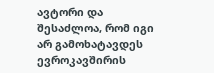ავტორი და შესაძლოა, რომ იგი არ გამოხატავდეს ევროკავშირის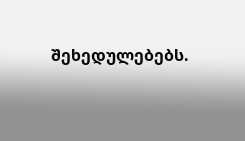შეხედულებებს.